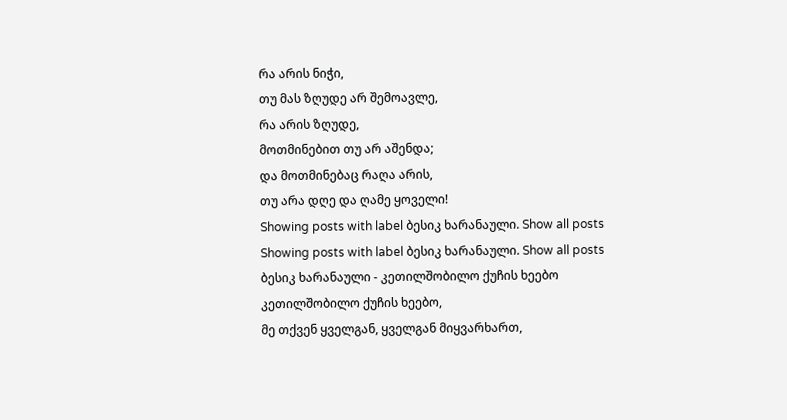რა არის ნიჭი,
თუ მას ზღუდე არ შემოავლე,
რა არის ზღუდე,
მოთმინებით თუ არ აშენდა;
და მოთმინებაც რაღა არის,
თუ არა დღე და ღამე ყოველი!
Showing posts with label ბესიკ ხარანაული. Show all posts
Showing posts with label ბესიკ ხარანაული. Show all posts
ბესიკ ხარანაული - კეთილშობილო ქუჩის ხეებო
კეთილშობილო ქუჩის ხეებო,
მე თქვენ ყველგან, ყველგან მიყვარხართ,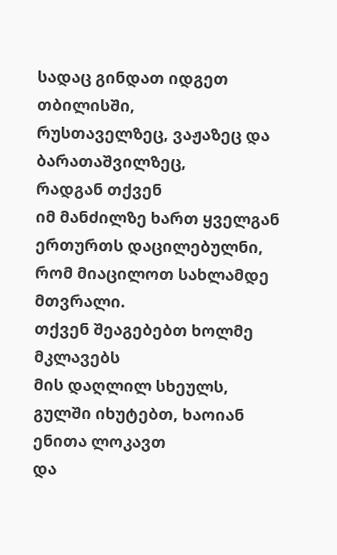სადაც გინდათ იდგეთ თბილისში,
რუსთაველზეც, ვაჟაზეც და ბარათაშვილზეც,
რადგან თქვენ
იმ მანძილზე ხართ ყველგან ერთურთს დაცილებულნი,
რომ მიაცილოთ სახლამდე მთვრალი.
თქვენ შეაგებებთ ხოლმე მკლავებს
მის დაღლილ სხეულს,
გულში იხუტებთ, ხაოიან ენითა ლოკავთ
და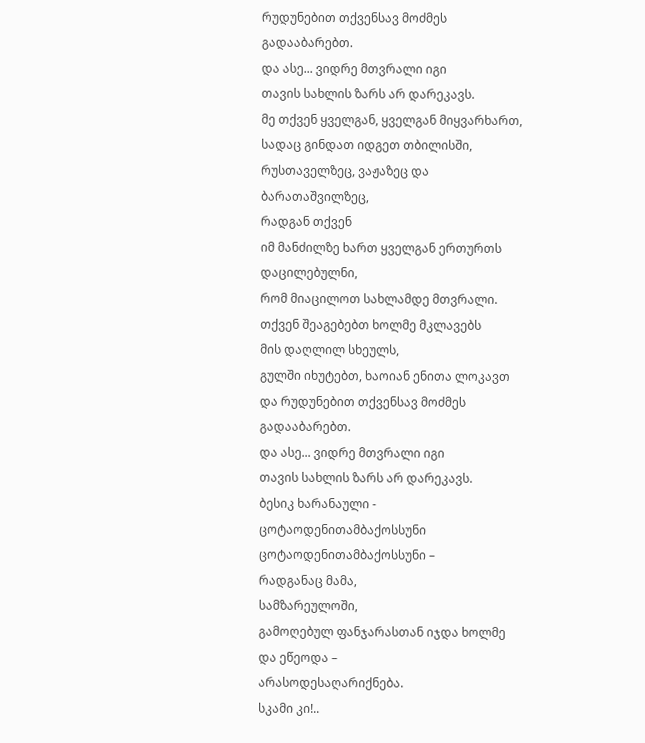რუდუნებით თქვენსავ მოძმეს გადააბარებთ.
და ასე... ვიდრე მთვრალი იგი
თავის სახლის ზარს არ დარეკავს.
მე თქვენ ყველგან, ყველგან მიყვარხართ,
სადაც გინდათ იდგეთ თბილისში,
რუსთაველზეც, ვაჟაზეც და ბარათაშვილზეც,
რადგან თქვენ
იმ მანძილზე ხართ ყველგან ერთურთს დაცილებულნი,
რომ მიაცილოთ სახლამდე მთვრალი.
თქვენ შეაგებებთ ხოლმე მკლავებს
მის დაღლილ სხეულს,
გულში იხუტებთ, ხაოიან ენითა ლოკავთ
და რუდუნებით თქვენსავ მოძმეს გადააბარებთ.
და ასე... ვიდრე მთვრალი იგი
თავის სახლის ზარს არ დარეკავს.
ბესიკ ხარანაული - ცოტაოდენითამბაქოსსუნი
ცოტაოდენითამბაქოსსუნი –
რადგანაც მამა,
სამზარეულოში,
გამოღებულ ფანჯარასთან იჯდა ხოლმე
და ეწეოდა –
არასოდესაღარიქნება.
სკამი კი!..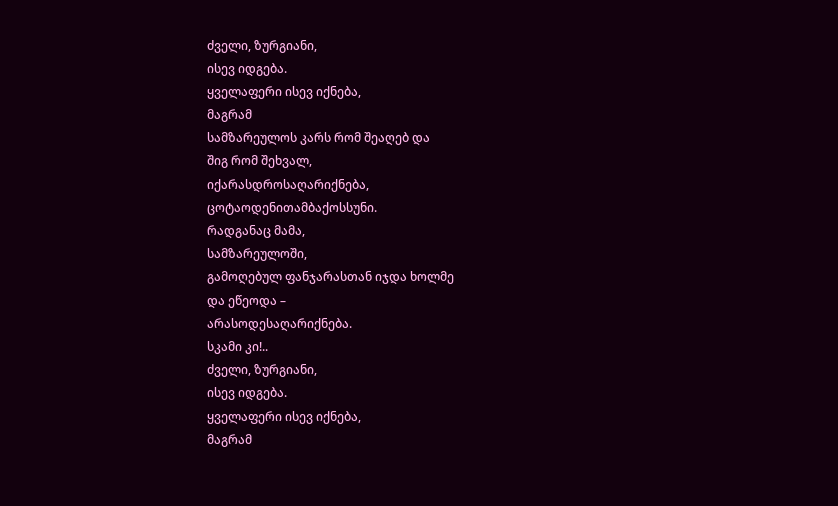ძველი, ზურგიანი,
ისევ იდგება.
ყველაფერი ისევ იქნება,
მაგრამ
სამზარეულოს კარს რომ შეაღებ და
შიგ რომ შეხვალ,
იქარასდროსაღარიქნება,
ცოტაოდენითამბაქოსსუნი.
რადგანაც მამა,
სამზარეულოში,
გამოღებულ ფანჯარასთან იჯდა ხოლმე
და ეწეოდა –
არასოდესაღარიქნება.
სკამი კი!..
ძველი, ზურგიანი,
ისევ იდგება.
ყველაფერი ისევ იქნება,
მაგრამ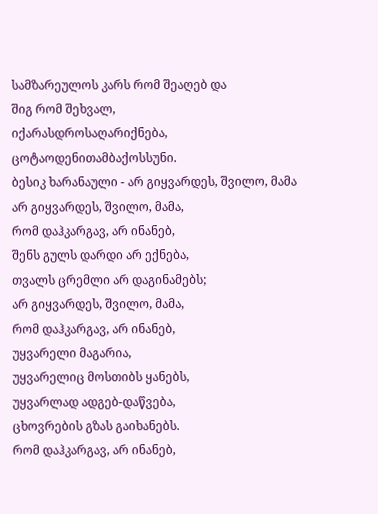სამზარეულოს კარს რომ შეაღებ და
შიგ რომ შეხვალ,
იქარასდროსაღარიქნება,
ცოტაოდენითამბაქოსსუნი.
ბესიკ ხარანაული - არ გიყვარდეს, შვილო, მამა
არ გიყვარდეს, შვილო, მამა,
რომ დაჰკარგავ, არ ინანებ,
შენს გულს დარდი არ ექნება,
თვალს ცრემლი არ დაგინამებს;
არ გიყვარდეს, შვილო, მამა,
რომ დაჰკარგავ, არ ინანებ,
უყვარელი მაგარია,
უყვარელიც მოსთიბს ყანებს,
უყვარლად ადგებ-დაწვება,
ცხოვრების გზას გაიხანებს.
რომ დაჰკარგავ, არ ინანებ,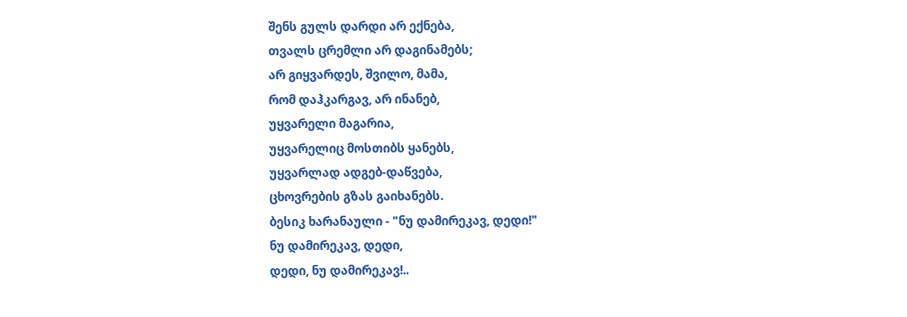შენს გულს დარდი არ ექნება,
თვალს ცრემლი არ დაგინამებს;
არ გიყვარდეს, შვილო, მამა,
რომ დაჰკარგავ, არ ინანებ,
უყვარელი მაგარია,
უყვარელიც მოსთიბს ყანებს,
უყვარლად ადგებ-დაწვება,
ცხოვრების გზას გაიხანებს.
ბესიკ ხარანაული - "ნუ დამირეკავ, დედი!"
ნუ დამირეკავ, დედი,
დედი, ნუ დამირეკავ!..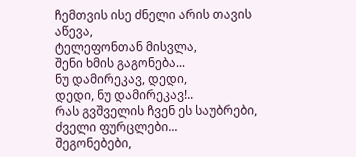ჩემთვის ისე ძნელი არის თავის აწევა,
ტელეფონთან მისვლა,
შენი ხმის გაგონება...
ნუ დამირეკავ, დედი,
დედი, ნუ დამირეკავ!..
რას გვშველის ჩვენ ეს საუბრები,
ძველი ფურცლები...
შეგონებები,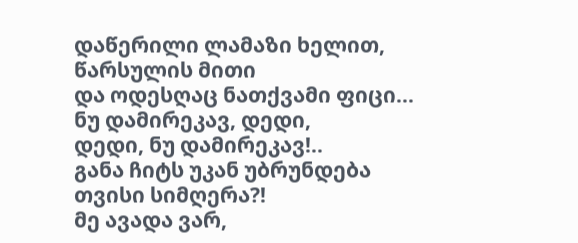დაწერილი ლამაზი ხელით,
წარსულის მითი
და ოდესღაც ნათქვამი ფიცი...
ნუ დამირეკავ, დედი,
დედი, ნუ დამირეკავ!..
განა ჩიტს უკან უბრუნდება
თვისი სიმღერა?!
მე ავადა ვარ,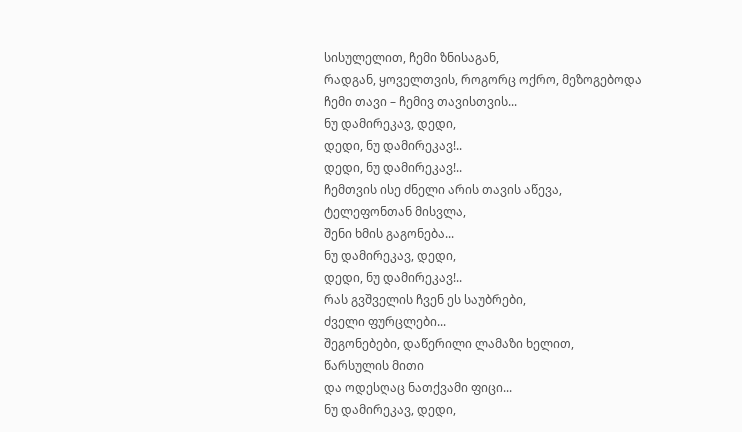სისულელით, ჩემი ზნისაგან,
რადგან, ყოველთვის, როგორც ოქრო, მეზოგებოდა
ჩემი თავი – ჩემივ თავისთვის...
ნუ დამირეკავ, დედი,
დედი, ნუ დამირეკავ!..
დედი, ნუ დამირეკავ!..
ჩემთვის ისე ძნელი არის თავის აწევა,
ტელეფონთან მისვლა,
შენი ხმის გაგონება...
ნუ დამირეკავ, დედი,
დედი, ნუ დამირეკავ!..
რას გვშველის ჩვენ ეს საუბრები,
ძველი ფურცლები...
შეგონებები, დაწერილი ლამაზი ხელით,
წარსულის მითი
და ოდესღაც ნათქვამი ფიცი...
ნუ დამირეკავ, დედი,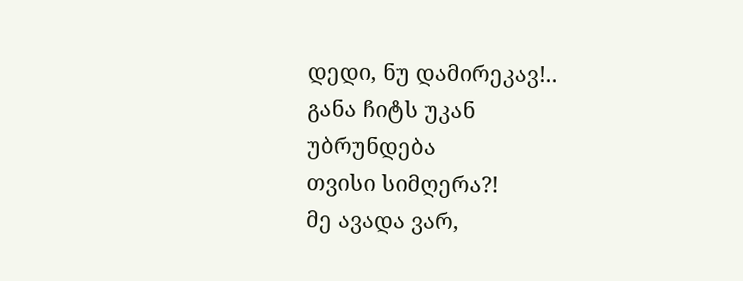დედი, ნუ დამირეკავ!..
განა ჩიტს უკან უბრუნდება
თვისი სიმღერა?!
მე ავადა ვარ,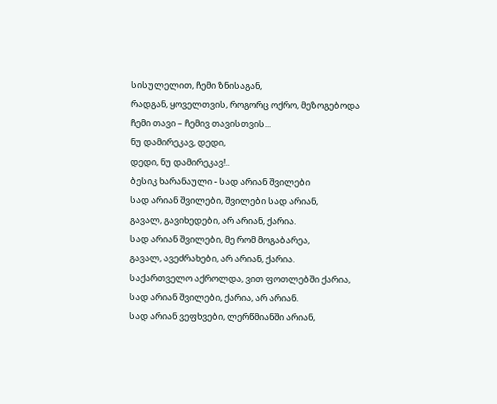სისულელით, ჩემი ზნისაგან,
რადგან, ყოველთვის, როგორც ოქრო, მეზოგებოდა
ჩემი თავი – ჩემივ თავისთვის...
ნუ დამირეკავ, დედი,
დედი, ნუ დამირეკავ!..
ბესიკ ხარანაული - სად არიან შვილები
სად არიან შვილები, შვილები სად არიან,
გავალ, გავიხედები, არ არიან, ქარია.
სად არიან შვილები, მე რომ მოგაბარეა,
გავალ, ავეძრახები, არ არიან, ქარია.
საქართველო აქროლდა, ვით ფოთლებში ქარია,
სად არიან შვილები, ქარია, არ არიან.
სად არიან ვეფხვები, ლერწმიანში არიან,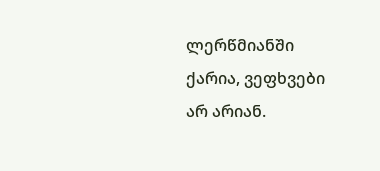ლერწმიანში ქარია, ვეფხვები არ არიან.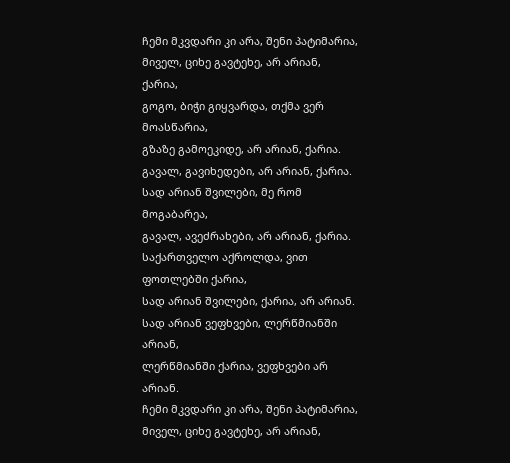ჩემი მკვდარი კი არა, შენი პატიმარია,
მიველ, ციხე გავტეხე, არ არიან, ქარია,
გოგო, ბიჭი გიყვარდა, თქმა ვერ მოასწარია,
გზაზე გამოეკიდე, არ არიან, ქარია.
გავალ, გავიხედები, არ არიან, ქარია.
სად არიან შვილები, მე რომ მოგაბარეა,
გავალ, ავეძრახები, არ არიან, ქარია.
საქართველო აქროლდა, ვით ფოთლებში ქარია,
სად არიან შვილები, ქარია, არ არიან.
სად არიან ვეფხვები, ლერწმიანში არიან,
ლერწმიანში ქარია, ვეფხვები არ არიან.
ჩემი მკვდარი კი არა, შენი პატიმარია,
მიველ, ციხე გავტეხე, არ არიან,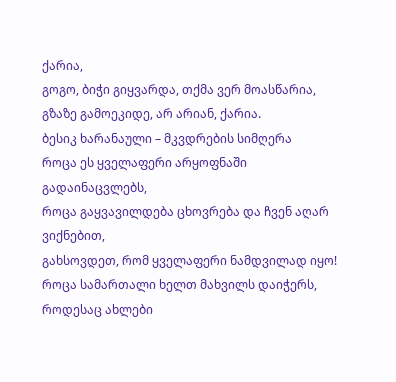ქარია,
გოგო, ბიჭი გიყვარდა, თქმა ვერ მოასწარია,
გზაზე გამოეკიდე, არ არიან, ქარია.
ბესიკ ხარანაული – მკვდრების სიმღერა
როცა ეს ყველაფერი არყოფნაში გადაინაცვლებს,
როცა გაყვავილდება ცხოვრება და ჩვენ აღარ ვიქნებით,
გახსოვდეთ, რომ ყველაფერი ნამდვილად იყო!
როცა სამართალი ხელთ მახვილს დაიჭერს,
როდესაც ახლები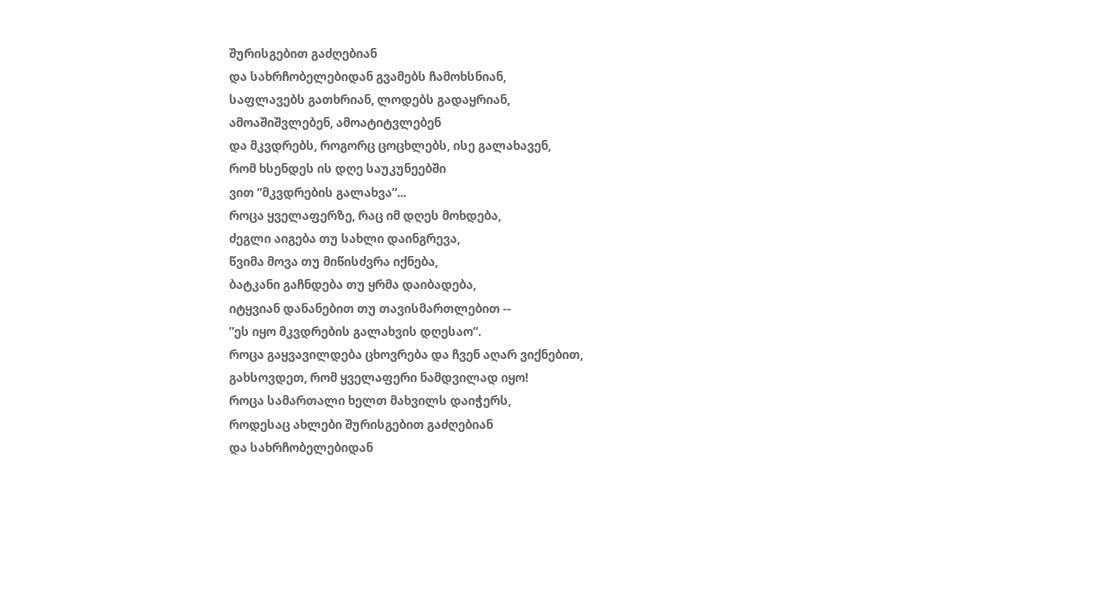შურისგებით გაძღებიან
და სახრჩობელებიდან გვამებს ჩამოხსნიან,
საფლავებს გათხრიან, ლოდებს გადაყრიან,
ამოაშიშვლებენ, ამოატიტვლებენ
და მკვდრებს, როგორც ცოცხლებს, ისე გალახავენ,
რომ ხსენდეს ის დღე საუკუნეებში
ვით ”მკვდრების გალახვა”...
როცა ყველაფერზე, რაც იმ დღეს მოხდება,
ძეგლი აიგება თუ სახლი დაინგრევა,
წვიმა მოვა თუ მიწისძვრა იქნება,
ბატკანი გაჩნდება თუ ყრმა დაიბადება,
იტყვიან დანანებით თუ თავისმართლებით --
”ეს იყო მკვდრების გალახვის დღესაო”.
როცა გაყვავილდება ცხოვრება და ჩვენ აღარ ვიქნებით,
გახსოვდეთ, რომ ყველაფერი ნამდვილად იყო!
როცა სამართალი ხელთ მახვილს დაიჭერს,
როდესაც ახლები შურისგებით გაძღებიან
და სახრჩობელებიდან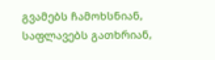გვამებს ჩამოხსნიან,
საფლავებს გათხრიან,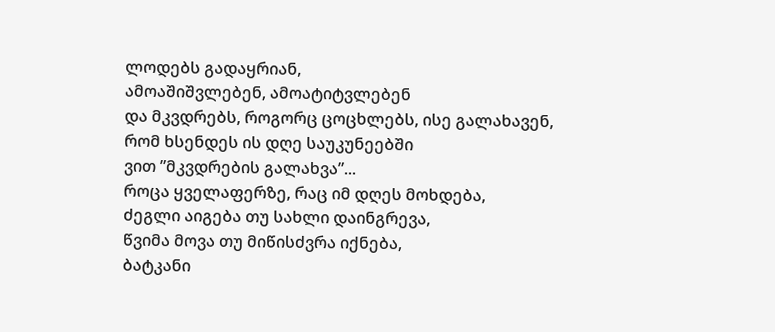ლოდებს გადაყრიან,
ამოაშიშვლებენ, ამოატიტვლებენ
და მკვდრებს, როგორც ცოცხლებს, ისე გალახავენ,
რომ ხსენდეს ის დღე საუკუნეებში
ვით ”მკვდრების გალახვა”...
როცა ყველაფერზე, რაც იმ დღეს მოხდება,
ძეგლი აიგება თუ სახლი დაინგრევა,
წვიმა მოვა თუ მიწისძვრა იქნება,
ბატკანი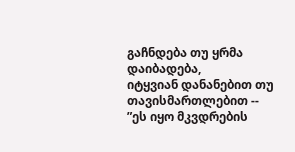გაჩნდება თუ ყრმა დაიბადება,
იტყვიან დანანებით თუ თავისმართლებით --
”ეს იყო მკვდრების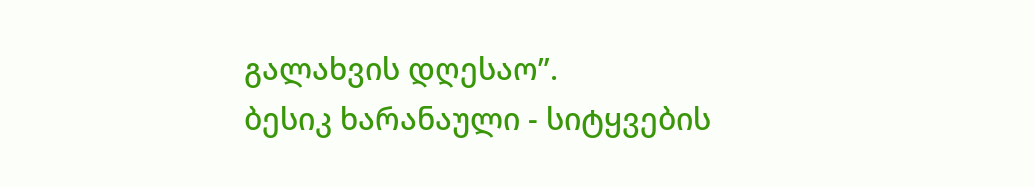გალახვის დღესაო”.
ბესიკ ხარანაული - სიტყვების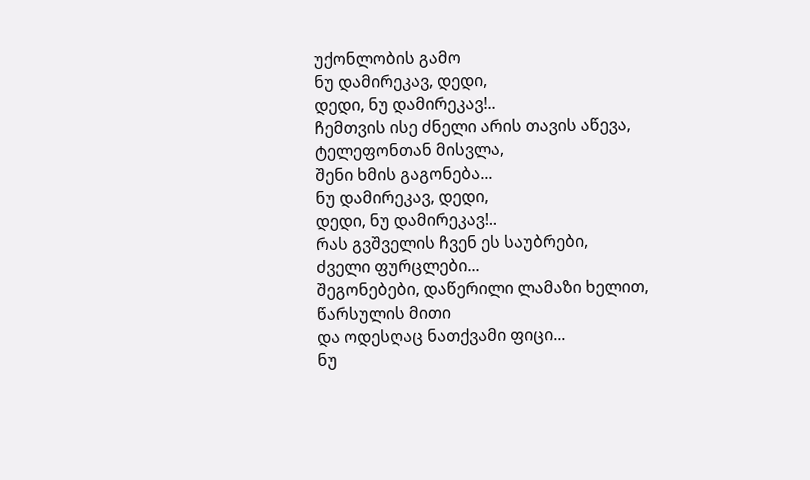უქონლობის გამო
ნუ დამირეკავ, დედი,
დედი, ნუ დამირეკავ!..
ჩემთვის ისე ძნელი არის თავის აწევა,
ტელეფონთან მისვლა,
შენი ხმის გაგონება...
ნუ დამირეკავ, დედი,
დედი, ნუ დამირეკავ!..
რას გვშველის ჩვენ ეს საუბრები,
ძველი ფურცლები...
შეგონებები, დაწერილი ლამაზი ხელით,
წარსულის მითი
და ოდესღაც ნათქვამი ფიცი...
ნუ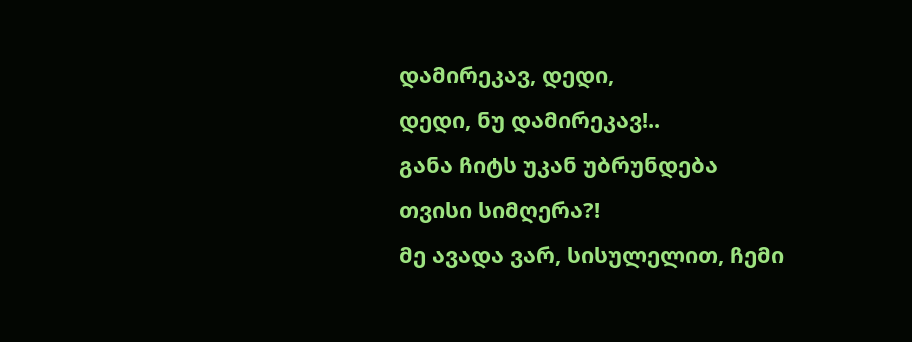დამირეკავ, დედი,
დედი, ნუ დამირეკავ!..
განა ჩიტს უკან უბრუნდება
თვისი სიმღერა?!
მე ავადა ვარ, სისულელით, ჩემი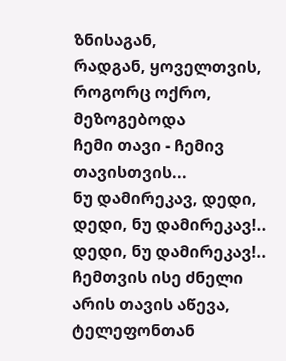ზნისაგან,
რადგან, ყოველთვის, როგორც ოქრო, მეზოგებოდა
ჩემი თავი - ჩემივ თავისთვის...
ნუ დამირეკავ, დედი,
დედი, ნუ დამირეკავ!..
დედი, ნუ დამირეკავ!..
ჩემთვის ისე ძნელი არის თავის აწევა,
ტელეფონთან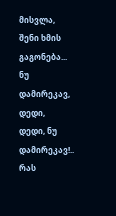მისვლა,
შენი ხმის გაგონება...
ნუ დამირეკავ, დედი,
დედი, ნუ დამირეკავ!..
რას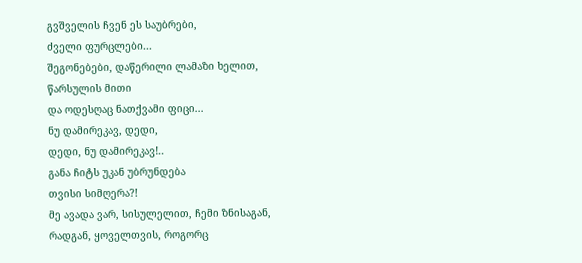გვშველის ჩვენ ეს საუბრები,
ძველი ფურცლები...
შეგონებები, დაწერილი ლამაზი ხელით,
წარსულის მითი
და ოდესღაც ნათქვამი ფიცი...
ნუ დამირეკავ, დედი,
დედი, ნუ დამირეკავ!..
განა ჩიტს უკან უბრუნდება
თვისი სიმღერა?!
მე ავადა ვარ, სისულელით, ჩემი ზნისაგან,
რადგან, ყოველთვის, როგორც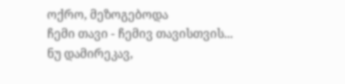ოქრო, მეზოგებოდა
ჩემი თავი - ჩემივ თავისთვის...
ნუ დამირეკავ,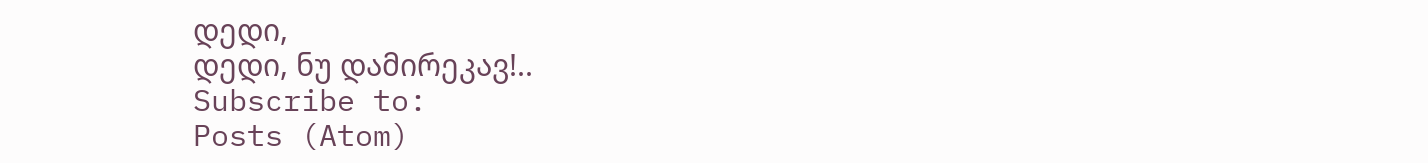დედი,
დედი, ნუ დამირეკავ!..
Subscribe to:
Posts (Atom)